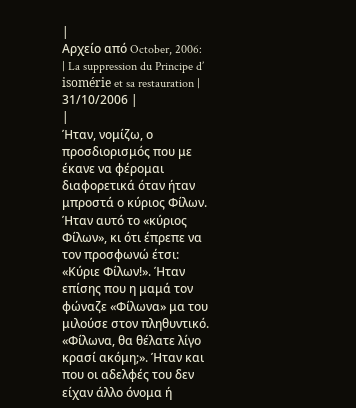|
Αρχείο από October, 2006:
| La suppression du Principe d’ isomérie et sa restauration |
31/10/2006 |
|
Ήταν, νομίζω, ο προσδιορισμός που με έκανε να φέρομαι διαφορετικά όταν ήταν μπροστά ο κύριος Φίλων. Ήταν αυτό το «κύριος Φίλων», κι ότι έπρεπε να τον προσφωνώ έτσι: «Κύριε Φίλων!». Ήταν επίσης που η μαμά τον φώναζε «Φίλωνα» μα του μιλούσε στον πληθυντικό. «Φίλωνα, θα θέλατε λίγο κρασί ακόμη;». Ήταν και που οι αδελφές του δεν είχαν άλλο όνομα ή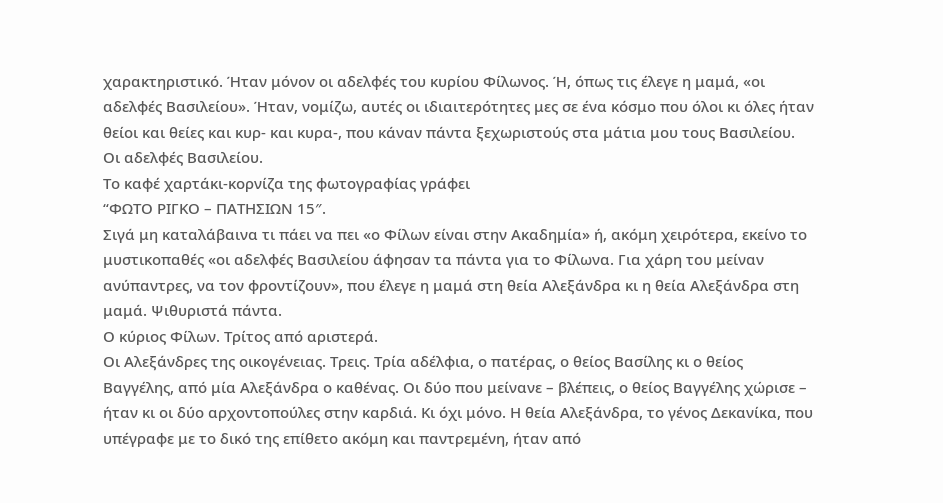χαρακτηριστικό. Ήταν μόνον οι αδελφές του κυρίου Φίλωνος. Ή, όπως τις έλεγε η μαμά, «οι αδελφές Βασιλείου». Ήταν, νομίζω, αυτές οι ιδιαιτερότητες μες σε ένα κόσμο που όλοι κι όλες ήταν θείοι και θείες και κυρ- και κυρα-, που κάναν πάντα ξεχωριστούς στα μάτια μου τους Βασιλείου.
Οι αδελφές Βασιλείου.
Το καφέ χαρτάκι-κορνίζα της φωτογραφίας γράφει
“ΦΩΤΟ ΡΙΓΚΟ – ΠΑΤΗΣΙΩΝ 15″.
Σιγά μη καταλάβαινα τι πάει να πει «ο Φίλων είναι στην Ακαδημία» ή, ακόμη χειρότερα, εκείνο το μυστικοπαθές «οι αδελφές Βασιλείου άφησαν τα πάντα για το Φίλωνα. Για χάρη του μείναν ανύπαντρες, να τον φροντίζουν», που έλεγε η μαμά στη θεία Αλεξάνδρα κι η θεία Αλεξάνδρα στη μαμά. Ψιθυριστά πάντα.
Ο κύριος Φίλων. Τρίτος από αριστερά.
Οι Αλεξάνδρες της οικογένειας. Τρεις. Τρία αδέλφια, ο πατέρας, ο θείος Βασίλης κι ο θείος Βαγγέλης, από μία Αλεξάνδρα ο καθένας. Οι δύο που μείνανε – βλέπεις, ο θείος Βαγγέλης χώρισε – ήταν κι οι δύο αρχοντοπούλες στην καρδιά. Κι όχι μόνο. Η θεία Αλεξάνδρα, το γένος Δεκανίκα, που υπέγραφε με το δικό της επίθετο ακόμη και παντρεμένη, ήταν από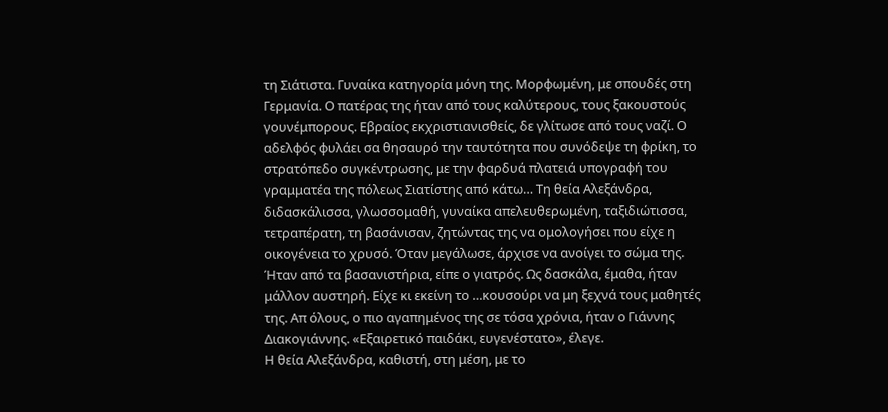τη Σιάτιστα. Γυναίκα κατηγορία μόνη της. Μορφωμένη, με σπουδές στη Γερμανία. Ο πατέρας της ήταν από τους καλύτερους, τους ξακουστούς γουνέμπορους. Εβραίος εκχριστιανισθείς, δε γλίτωσε από τους ναζί. Ο αδελφός φυλάει σα θησαυρό την ταυτότητα που συνόδεψε τη φρίκη, το στρατόπεδο συγκέντρωσης, με την φαρδυά πλατειά υπογραφή του γραμματέα της πόλεως Σιατίστης από κάτω… Τη θεία Αλεξάνδρα, διδασκάλισσα, γλωσσομαθή, γυναίκα απελευθερωμένη, ταξιδιώτισσα, τετραπέρατη, τη βασάνισαν, ζητώντας της να ομολογήσει που είχε η οικογένεια το χρυσό. Όταν μεγάλωσε, άρχισε να ανοίγει το σώμα της. Ήταν από τα βασανιστήρια, είπε ο γιατρός. Ως δασκάλα, έμαθα, ήταν μάλλον αυστηρή. Είχε κι εκείνη το …κουσούρι να μη ξεχνά τους μαθητές της. Απ όλους, ο πιο αγαπημένος της σε τόσα χρόνια, ήταν ο Γιάννης Διακογιάννης. «Εξαιρετικό παιδάκι, ευγενέστατο», έλεγε.
Η θεία Αλεξάνδρα, καθιστή, στη μέση, με το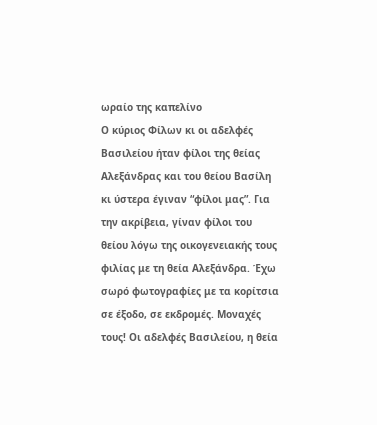ωραίο της καπελίνο
Ο κύριος Φίλων κι οι αδελφές Βασιλείου ήταν φίλοι της θείας Αλεξάνδρας και του θείου Βασίλη κι ύστερα έγιναν “φίλοι μας”. Για την ακρίβεια, γίναν φίλοι του θείου λόγω της οικογενειακής τους φιλίας με τη θεία Αλεξάνδρα. Έχω σωρό φωτογραφίες με τα κορίτσια σε έξοδο, σε εκδρομές. Μοναχές τους! Οι αδελφές Βασιλείου, η θεία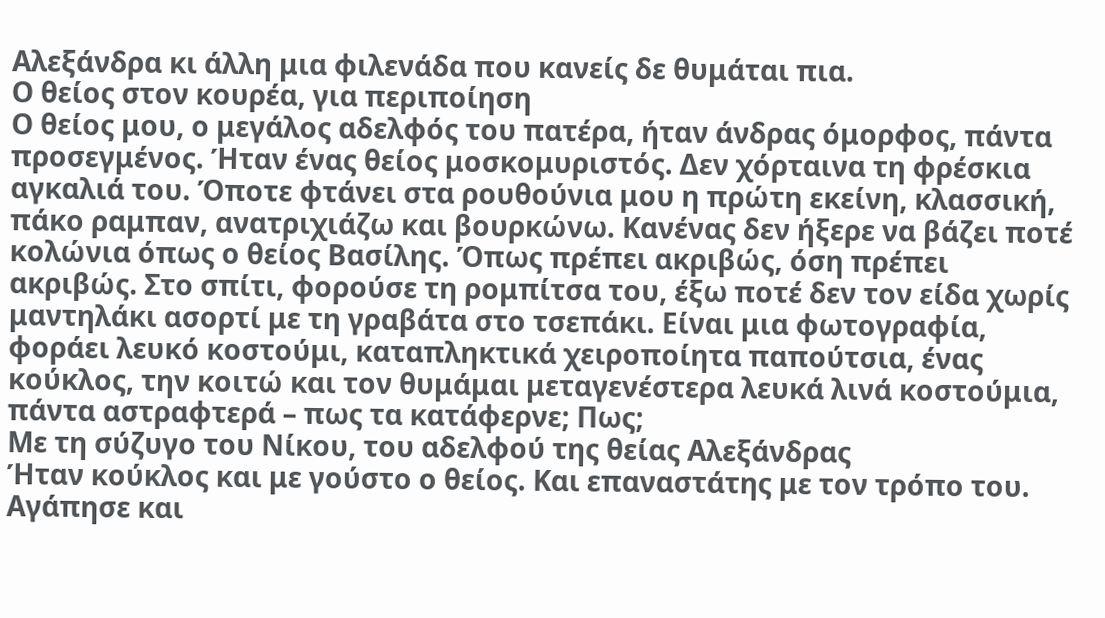Αλεξάνδρα κι άλλη μια φιλενάδα που κανείς δε θυμάται πια.
Ο θείος στον κουρέα, για περιποίηση
Ο θείος μου, ο μεγάλος αδελφός του πατέρα, ήταν άνδρας όμορφος, πάντα προσεγμένος. Ήταν ένας θείος μοσκομυριστός. Δεν χόρταινα τη φρέσκια αγκαλιά του. Όποτε φτάνει στα ρουθούνια μου η πρώτη εκείνη, κλασσική, πάκο ραμπαν, ανατριχιάζω και βουρκώνω. Κανένας δεν ήξερε να βάζει ποτέ κολώνια όπως ο θείος Βασίλης. Όπως πρέπει ακριβώς, όση πρέπει ακριβώς. Στο σπίτι, φορούσε τη ρομπίτσα του, έξω ποτέ δεν τον είδα χωρίς μαντηλάκι ασορτί με τη γραβάτα στο τσεπάκι. Είναι μια φωτογραφία, φοράει λευκό κοστούμι, καταπληκτικά χειροποίητα παπούτσια, ένας κούκλος, την κοιτώ και τον θυμάμαι μεταγενέστερα λευκά λινά κοστούμια, πάντα αστραφτερά – πως τα κατάφερνε; Πως;
Με τη σύζυγο του Νίκου, του αδελφού της θείας Αλεξάνδρας
Ήταν κούκλος και με γούστο ο θείος. Και επαναστάτης με τον τρόπο του. Αγάπησε και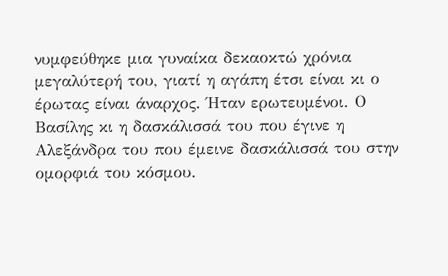νυμφεύθηκε μια γυναίκα δεκαοκτώ χρόνια μεγαλύτερή του, γιατί η αγάπη έτσι είναι κι ο έρωτας είναι άναρχος. Ήταν ερωτευμένοι. Ο Βασίλης κι η δασκάλισσά του που έγινε η Αλεξάνδρα του που έμεινε δασκάλισσά του στην ομορφιά του κόσμου.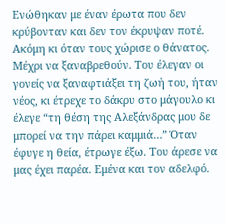Ενώθηκαν με έναν έρωτα που δεν κρύβονταν και δεν τον έκρυψαν ποτέ. Ακόμη κι όταν τους χώρισε ο θάνατος. Μέχρι να ξαναβρεθούν. Του έλεγαν οι γονείς να ξαναφτιάξει τη ζωή του, ήταν νέος, κι έτρεχε το δάκρυ στο μάγουλο κι έλεγε “τη θέση της Αλεξάνδρας μου δε μπορεί να την πάρει καμμιά…” Όταν έφυγε η θεία, έτρωγε έξω. Του άρεσε να μας έχει παρέα. Εμένα και τον αδελφό.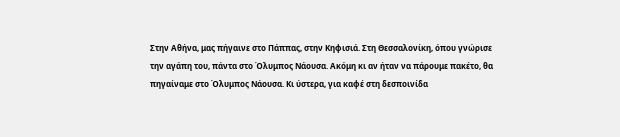Στην Αθήνα, μας πήγαινε στο Πάππας, στην Κηφισιά. Στη Θεσσαλονίκη, όπου γνώρισε την αγάπη του, πάντα στο Όλυμπος Νάουσα. Ακόμη κι αν ήταν να πάρουμε πακέτο, θα πηγαίναμε στο Όλυμπος Νάουσα. Κι ύστερα, για καφέ στη δεσποινίδα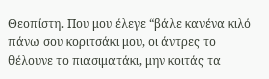Θεοπίστη. Που μου έλεγε “βάλε κανένα κιλό πάνω σου κοριτσάκι μου, οι άντρες το θέλουνε το πιασιματάκι, μην κοιτάς τα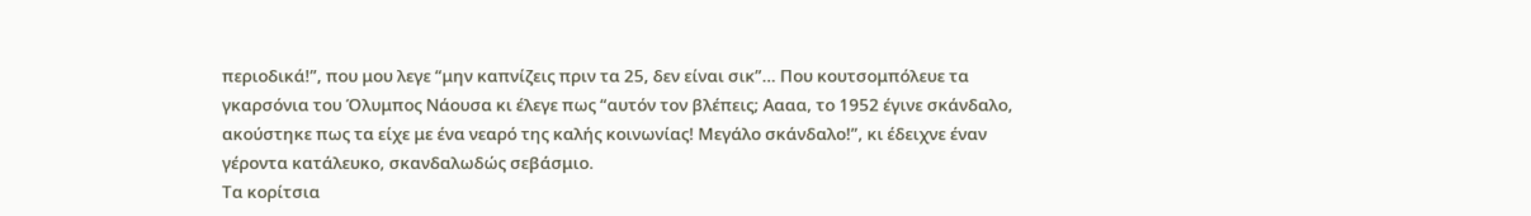περιοδικά!”, που μου λεγε “μην καπνίζεις πριν τα 25, δεν είναι σικ”… Που κουτσομπόλευε τα γκαρσόνια του Όλυμπος Νάουσα κι έλεγε πως “αυτόν τον βλέπεις; Αααα, το 1952 έγινε σκάνδαλο, ακούστηκε πως τα είχε με ένα νεαρό της καλής κοινωνίας! Μεγάλο σκάνδαλο!”, κι έδειχνε έναν γέροντα κατάλευκο, σκανδαλωδώς σεβάσμιο.
Τα κορίτσια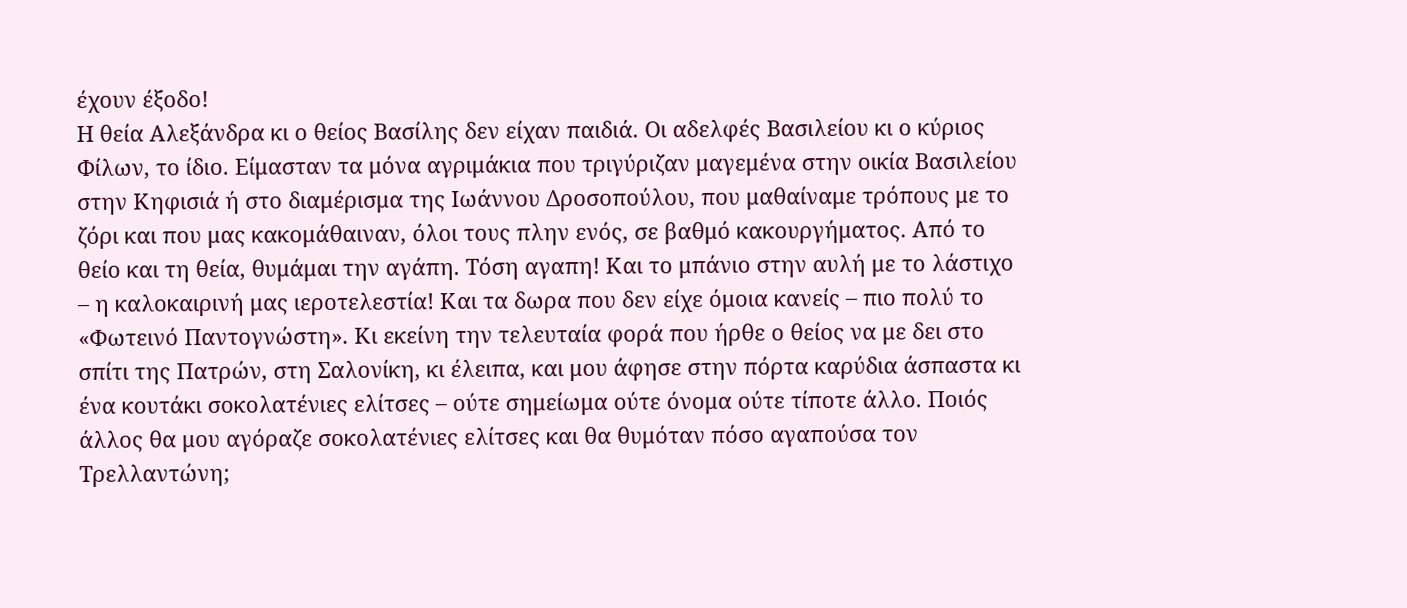έχουν έξοδο!
Η θεία Αλεξάνδρα κι ο θείος Βασίλης δεν είχαν παιδιά. Οι αδελφές Βασιλείου κι ο κύριος Φίλων, το ίδιο. Είμασταν τα μόνα αγριμάκια που τριγύριζαν μαγεμένα στην οικία Βασιλείου στην Κηφισιά ή στο διαμέρισμα της Ιωάννου Δροσοπούλου, που μαθαίναμε τρόπους με το ζόρι και που μας κακομάθαιναν, όλοι τους πλην ενός, σε βαθμό κακουργήματος. Από το θείο και τη θεία, θυμάμαι την αγάπη. Τόση αγαπη! Και το μπάνιο στην αυλή με το λάστιχο – η καλοκαιρινή μας ιεροτελεστία! Και τα δωρα που δεν είχε όμοια κανείς – πιο πολύ το «Φωτεινό Παντογνώστη». Κι εκείνη την τελευταία φορά που ήρθε ο θείος να με δει στο σπίτι της Πατρών, στη Σαλονίκη, κι έλειπα, και μου άφησε στην πόρτα καρύδια άσπαστα κι ένα κουτάκι σοκολατένιες ελίτσες – ούτε σημείωμα ούτε όνομα ούτε τίποτε άλλο. Ποιός άλλος θα μου αγόραζε σοκολατένιες ελίτσες και θα θυμόταν πόσο αγαπούσα τον Τρελλαντώνη;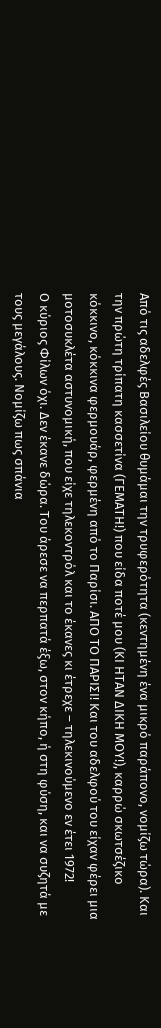Από τις αδελφές Βασιλείου θυμάμαι την τρυφερότητα (κεντημένη ένα μικρό παράπονο, νομίζω τώρα). Και την πρώτη τρίπατη κασσετίνα (ΓΕΜΑΤΗ!) που είδα ποτέ μου (ΚΙ ΗΤΑΝ ΔΙΚΗ ΜΟΥ!), καρρώ σκωτσέζικο κόκκινο, κόκκινα φερμουάρ, φερμένη από το Παρίσι. ΑΠΟ ΤΟ ΠΑΡΙΣΙ! Και του αδελφού του είχαν φέρει μια μοτοσυκλέτα αστυνομική, που είχε τηλεκοντρόλ και το έκανες κι έτρεχε – τηλεκινούμενο εν έτει 1972!
Ο κύριος Φίλων όχι. Δεν έκανε δώρα. Του άρεσε να περπατά έξω, στον κήπο, ή στη φύση, και να συζητά με τους μεγάλους. Νομίζω πως σπάνια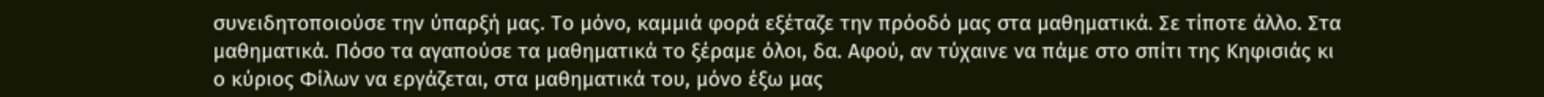συνειδητοποιούσε την ύπαρξή μας. Το μόνο, καμμιά φορά εξέταζε την πρόοδό μας στα μαθηματικά. Σε τίποτε άλλο. Στα μαθηματικά. Πόσο τα αγαπούσε τα μαθηματικά το ξέραμε όλοι, δα. Αφού, αν τύχαινε να πάμε στο σπίτι της Κηφισιάς κι ο κύριος Φίλων να εργάζεται, στα μαθηματικά του, μόνο έξω μας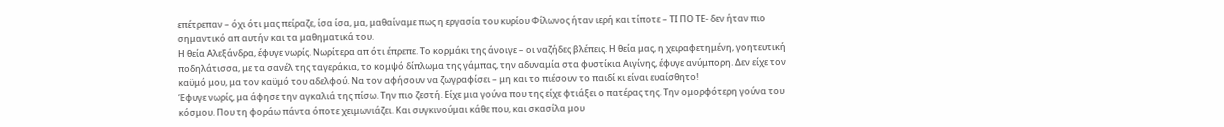επέτρεπαν – όχι ότι μας πείραζε, ίσα ίσα, μα, μαθαίναμε πως η εργασία του κυρίου Φίλωνος ήταν ιερή και τίποτε – ΤΙ ΠΟ ΤΕ- δεν ήταν πιο σημαντικό απ αυτήν και τα μαθηματικά του.
Η θεία Αλεξάνδρα, έφυγε νωρίς. Νωρίτερα απ ότι έπρεπε. Το κορμάκι της άνοιγε – οι ναζήδες βλέπεις. Η θεία μας, η χειραφετημένη, γοητευτική ποδηλάτισσα, με τα σανέλ της ταγεράκια, το κομψό δίπλωμα της γάμπας, την αδυναμία στα φυστίκια Αιγίνης, έφυγε ανύμπορη. Δεν είχε τον καϋμό μου, μα τον καϋμό του αδελφού. Να τον αφήσουν να ζωγραφίσει – μη και το πιέσουν το παιδί κι είναι ευαίσθητο!
Έφυγε νωρίς, μα άφησε την αγκαλιά της πίσω. Την πιο ζεστή. Είχε μια γούνα που της είχε φτιάξει ο πατέρας της. Την ομορφότερη γούνα του κόσμου. Που τη φοράω πάντα όποτε χειμωνιάζει. Και συγκινούμαι κάθε που, και σκασίλα μου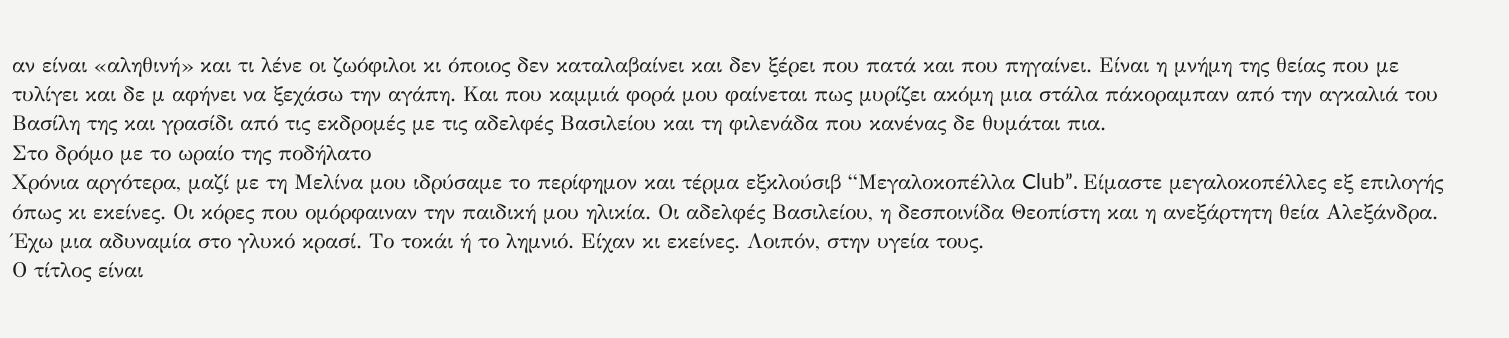αν είναι «αληθινή» και τι λένε οι ζωόφιλοι κι όποιος δεν καταλαβαίνει και δεν ξέρει που πατά και που πηγαίνει. Είναι η μνήμη της θείας που με τυλίγει και δε μ αφήνει να ξεχάσω την αγάπη. Και που καμμιά φορά μου φαίνεται πως μυρίζει ακόμη μια στάλα πάκοραμπαν από την αγκαλιά του Βασίλη της και γρασίδι από τις εκδρομές με τις αδελφές Βασιλείου και τη φιλενάδα που κανένας δε θυμάται πια.
Στο δρόμο με το ωραίο της ποδήλατο
Χρόνια αργότερα, μαζί με τη Μελίνα μου ιδρύσαμε το περίφημον και τέρμα εξκλούσιβ “Μεγαλοκοπέλλα Club”. Είμαστε μεγαλοκοπέλλες εξ επιλογής όπως κι εκείνες. Οι κόρες που ομόρφαιναν την παιδική μου ηλικία. Οι αδελφές Βασιλείου, η δεσποινίδα Θεοπίστη και η ανεξάρτητη θεία Αλεξάνδρα.
Έχω μια αδυναμία στο γλυκό κρασί. Το τοκάι ή το λημνιό. Είχαν κι εκείνες. Λοιπόν, στην υγεία τους.
Ο τίτλος είναι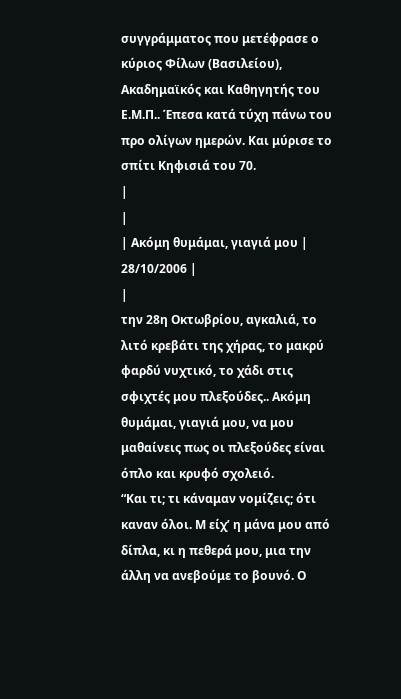συγγράμματος που μετέφρασε ο κύριος Φίλων (Βασιλείου), Ακαδημαϊκός και Καθηγητής του Ε.Μ.Π.. Έπεσα κατά τύχη πάνω του προ ολίγων ημερών. Και μύρισε το σπίτι Κηφισιά του 70.
|
|
| Ακόμη θυμάμαι, γιαγιά μου |
28/10/2006 |
|
την 28η Οκτωβρίου, αγκαλιά, το λιτό κρεβάτι της χήρας, το μακρύ φαρδύ νυχτικό, το χάδι στις σφιχτές μου πλεξούδες.. Ακόμη θυμάμαι, γιαγιά μου, να μου μαθαίνεις πως οι πλεξούδες είναι όπλο και κρυφό σχολειό.
“Και τι; τι κάναμαν νομίζεις; ότι καναν όλοι. Μ είχ’ η μάνα μου από δίπλα, κι η πεθερά μου, μια την άλλη να ανεβούμε το βουνό. Ο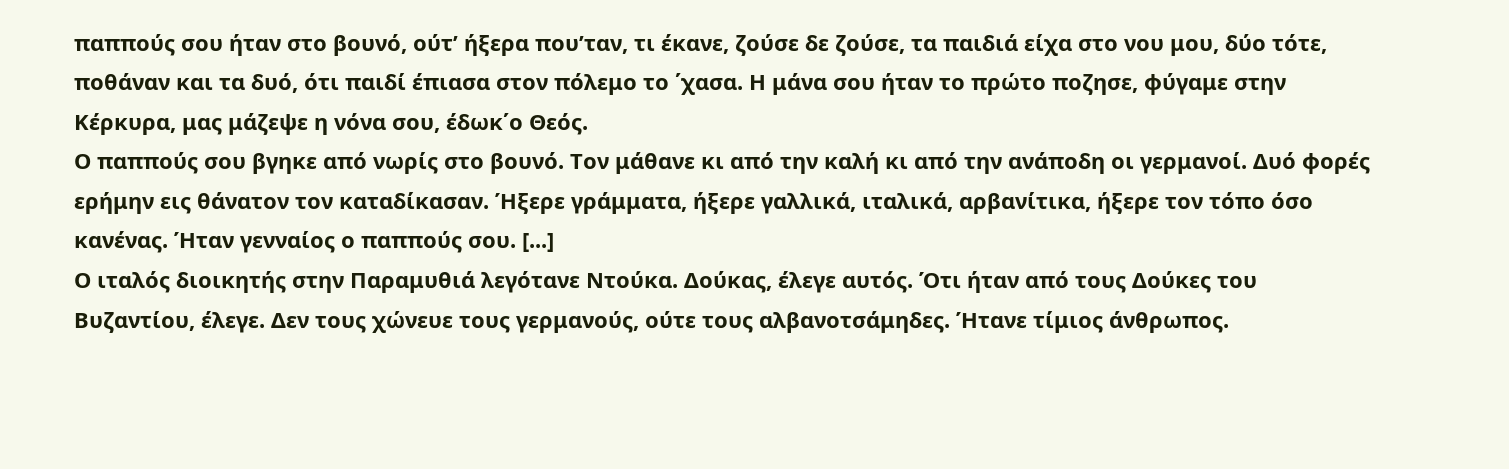παππούς σου ήταν στο βουνό, ούτ’ ήξερα που’ταν, τι έκανε, ζούσε δε ζούσε, τα παιδιά είχα στο νου μου, δύο τότε, ποθάναν και τα δυό, ότι παιδί έπιασα στον πόλεμο το ΄χασα. Η μάνα σου ήταν το πρώτο ποζησε, φύγαμε στην Κέρκυρα, μας μάζεψε η νόνα σου, έδωκ΄ο Θεός.
Ο παππούς σου βγηκε από νωρίς στο βουνό. Τον μάθανε κι από την καλή κι από την ανάποδη οι γερμανοί. Δυό φορές ερήμην εις θάνατον τον καταδίκασαν. Ήξερε γράμματα, ήξερε γαλλικά, ιταλικά, αρβανίτικα, ήξερε τον τόπο όσο κανένας. Ήταν γενναίος ο παππούς σου. [...]
Ο ιταλός διοικητής στην Παραμυθιά λεγότανε Ντούκα. Δούκας, έλεγε αυτός. Ότι ήταν από τους Δούκες του Βυζαντίου, έλεγε. Δεν τους χώνευε τους γερμανούς, ούτε τους αλβανοτσάμηδες. Ήτανε τίμιος άνθρωπος.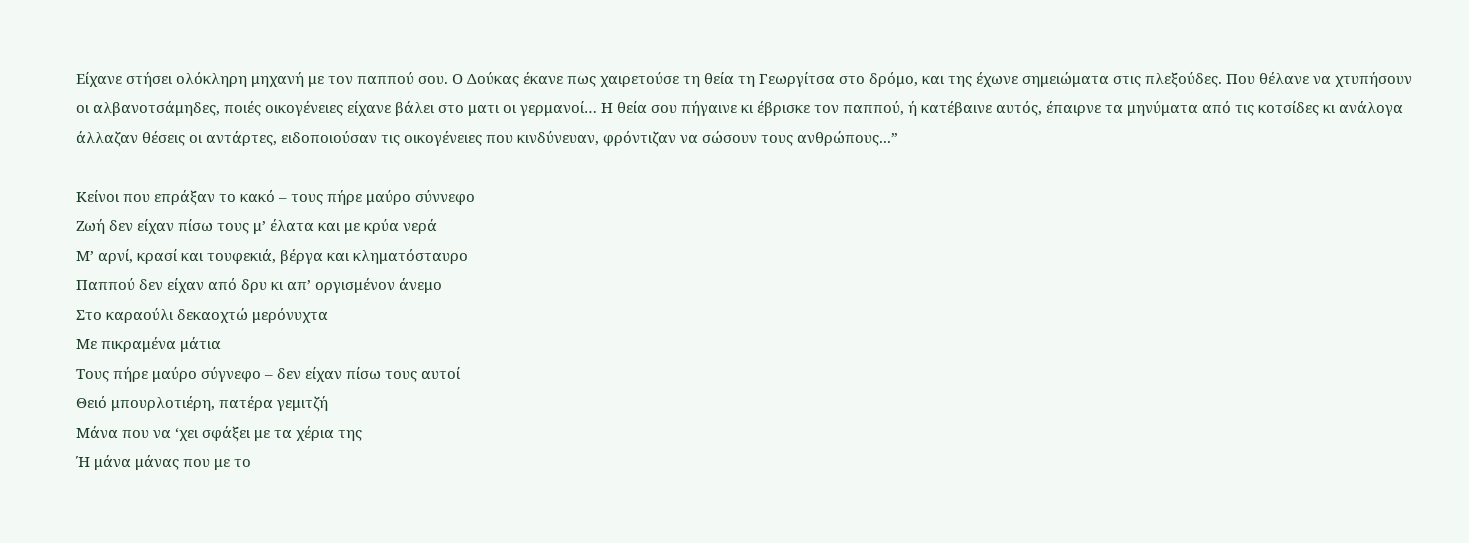Είχανε στήσει ολόκληρη μηχανή με τον παππού σου. Ο Δούκας έκανε πως χαιρετούσε τη θεία τη Γεωργίτσα στο δρόμο, και της έχωνε σημειώματα στις πλεξούδες. Που θέλανε να χτυπήσουν οι αλβανοτσάμηδες, ποιές οικογένειες είχανε βάλει στο ματι οι γερμανοί… Η θεία σου πήγαινε κι έβρισκε τον παππού, ή κατέβαινε αυτός, έπαιρνε τα μηνύματα από τις κοτσίδες κι ανάλογα άλλαζαν θέσεις οι αντάρτες, ειδοποιούσαν τις οικογένειες που κινδύνευαν, φρόντιζαν να σώσουν τους ανθρώπους...”

Κείνοι που επράξαν το κακό – τους πήρε μαύρο σύννεφο
Ζωή δεν είχαν πίσω τους μ’ έλατα και με κρύα νερά
Μ’ αρνί, κρασί και τουφεκιά, βέργα και κληματόσταυρο
Παππού δεν είχαν από δρυ κι απ’ οργισμένον άνεμο
Στο καραούλι δεκαοχτώ μερόνυχτα
Με πικραμένα μάτια
Τους πήρε μαύρο σύγνεφο – δεν είχαν πίσω τους αυτοί
Θειό μπουρλοτιέρη, πατέρα γεμιτζή
Μάνα που να ‘χει σφάξει με τα χέρια της
Ή μάνα μάνας που με το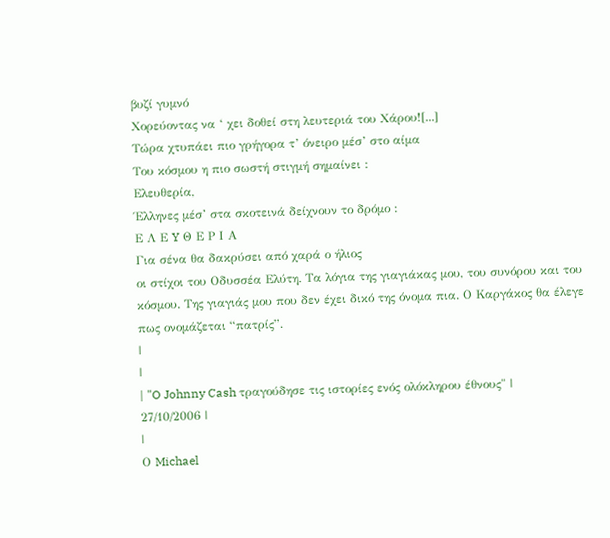βυζί γυμνό
Χορεύοντας να ‘ χει δοθεί στη λευτεριά του Χάρου![...]
Τώρα χτυπάει πιο γρήγορα τ’ όνειρο μέσ’ στο αίμα
Του κόσμου η πιο σωστή στιγμή σημαίνει :
Ελευθερία,
Έλληνες μέσ’ στα σκοτεινά δείχνουν το δρόμο :
Ε Λ Ε Y Θ Ε Ρ Ι Α
Για σένα θα δακρύσει από χαρά ο ήλιος
οι στίχοι του Οδυσσέα Ελύτη. Τα λόγια της γιαγιάκας μου, του συνόρου και του κόσμου. Της γιαγιάς μου που δεν έχει δικό της όνομα πια. Ο Καργάκος θα έλεγε πως ονομάζεται “πατρίς”.
|
|
| "O Johnny Cash τραγούδησε τις ιστορίες ενός ολόκληρου έθνους" |
27/10/2006 |
|
Ο Michael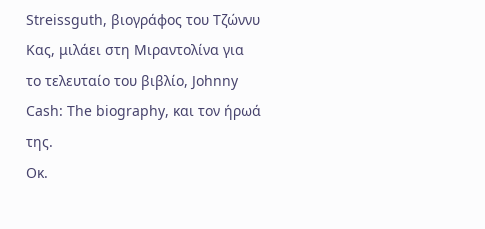Streissguth, βιογράφος του Τζώννυ Κας, μιλάει στη Μιραντολίνα για το τελευταίο του βιβλίο, Johnny Cash: The biography, και τον ήρωά της.
Οκ.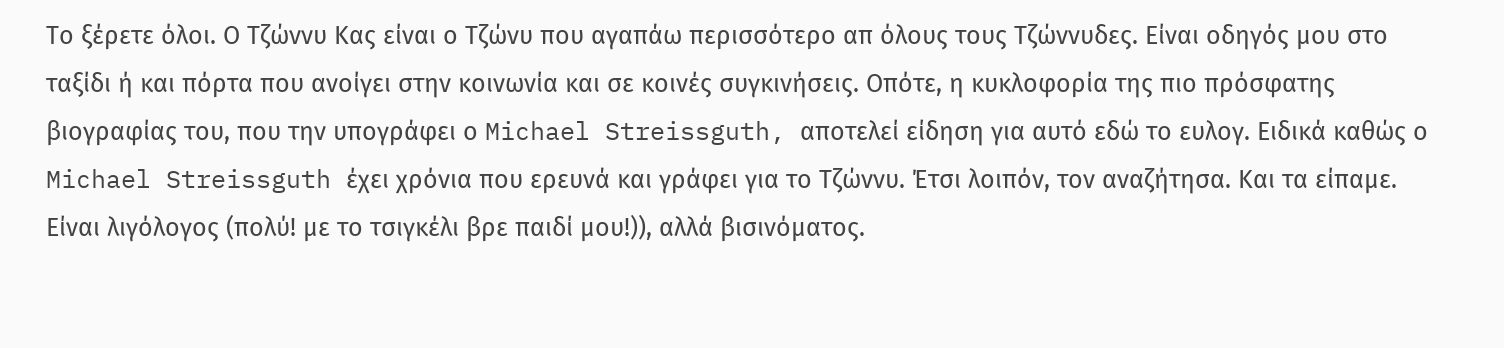Το ξέρετε όλοι. Ο Τζώννυ Κας είναι ο Τζώνυ που αγαπάω περισσότερο απ όλους τους Τζώννυδες. Είναι οδηγός μου στο ταξίδι ή και πόρτα που ανοίγει στην κοινωνία και σε κοινές συγκινήσεις. Οπότε, η κυκλοφορία της πιο πρόσφατης βιογραφίας του, που την υπογράφει ο Michael Streissguth, αποτελεί είδηση για αυτό εδώ το ευλογ. Ειδικά καθώς ο Michael Streissguth έχει χρόνια που ερευνά και γράφει για το Τζώννυ. Έτσι λοιπόν, τον αναζήτησα. Και τα είπαμε. Είναι λιγόλογος (πολύ! με το τσιγκέλι βρε παιδί μου!)), αλλά βισινόματος.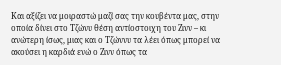Και αξίζει να μοιραστώ μαζί σας την κουβέντα μας, στην οποία δίνει στο Τζώνυ θέση αντίοστοιχη του Ζινν – κι ανώτερη ίσως, μιας και ο Τζώννυ τα λέει όπως μπορεί να ακούσει η καρδιά ενώ ο Ζινν όπως τα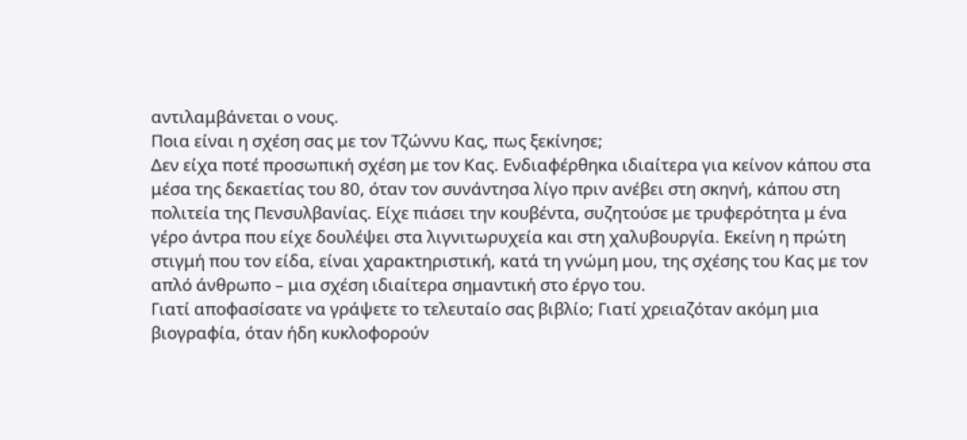αντιλαμβάνεται ο νους.
Ποια είναι η σχέση σας με τον Τζώννυ Κας, πως ξεκίνησε;
Δεν είχα ποτέ προσωπική σχέση με τον Κας. Ενδιαφέρθηκα ιδιαίτερα για κείνον κάπου στα μέσα της δεκαετίας του 80, όταν τον συνάντησα λίγο πριν ανέβει στη σκηνή, κάπου στη πολιτεία της Πενσυλβανίας. Είχε πιάσει την κουβέντα, συζητούσε με τρυφερότητα μ ένα γέρο άντρα που είχε δουλέψει στα λιγνιτωρυχεία και στη χαλυβουργία. Εκείνη η πρώτη στιγμή που τον είδα, είναι χαρακτηριστική, κατά τη γνώμη μου, της σχέσης του Κας με τον απλό άνθρωπο – μια σχέση ιδιαίτερα σημαντική στο έργο του.
Γιατί αποφασίσατε να γράψετε το τελευταίο σας βιβλίο; Γιατί χρειαζόταν ακόμη μια βιογραφία, όταν ήδη κυκλοφορούν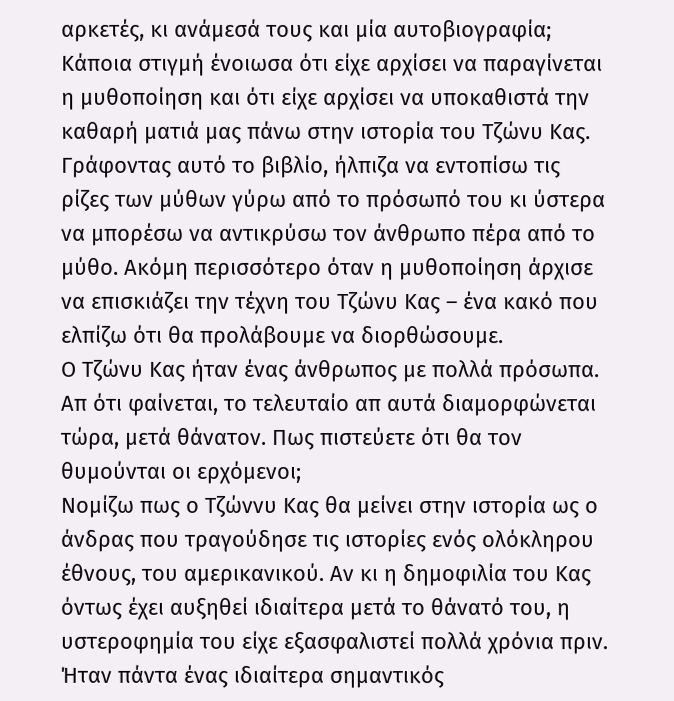αρκετές, κι ανάμεσά τους και μία αυτοβιογραφία;
Κάποια στιγμή ένοιωσα ότι είχε αρχίσει να παραγίνεται η μυθοποίηση και ότι είχε αρχίσει να υποκαθιστά την καθαρή ματιά μας πάνω στην ιστορία του Τζώνυ Κας. Γράφοντας αυτό το βιβλίο, ήλπιζα να εντοπίσω τις ρίζες των μύθων γύρω από το πρόσωπό του κι ύστερα να μπορέσω να αντικρύσω τον άνθρωπο πέρα από το μύθο. Ακόμη περισσότερο όταν η μυθοποίηση άρχισε να επισκιάζει την τέχνη του Τζώνυ Κας – ένα κακό που ελπίζω ότι θα προλάβουμε να διορθώσουμε.
Ο Τζώνυ Κας ήταν ένας άνθρωπος με πολλά πρόσωπα. Απ ότι φαίνεται, το τελευταίο απ αυτά διαμορφώνεται τώρα, μετά θάνατον. Πως πιστεύετε ότι θα τον θυμούνται οι ερχόμενοι;
Νομίζω πως ο Τζώννυ Κας θα μείνει στην ιστορία ως ο άνδρας που τραγούδησε τις ιστορίες ενός ολόκληρου έθνους, του αμερικανικού. Αν κι η δημοφιλία του Κας όντως έχει αυξηθεί ιδιαίτερα μετά το θάνατό του, η υστεροφημία του είχε εξασφαλιστεί πολλά χρόνια πριν. Ήταν πάντα ένας ιδιαίτερα σημαντικός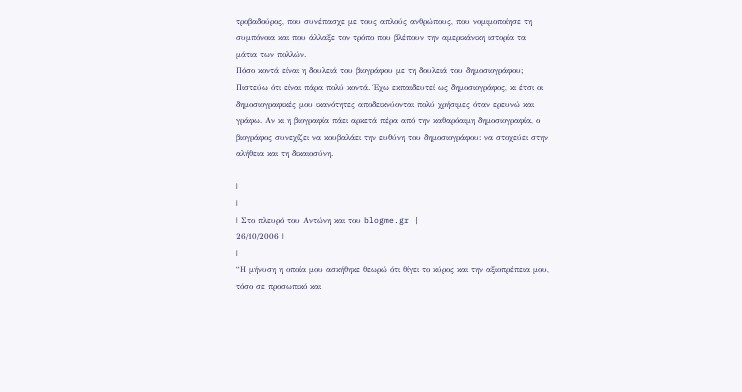τροβαδούρος, που συνέπασχε με τους απλούς ανθρώπους, που νομιμοποίησε τη συμπόνοια και που άλλαξε τον τρόπο που βλέπουν την αμερικάνικη ιστορία τα μάτια των πολλών.
Πόσο κοντά είναι η δουλειά του βιογράφου με τη δουλειά του δημοσιογράφου;
Πιστεύω ότι είναι πάρα πολύ κοντά. Έχω εκπαιδευτεί ως δημοσιογράφος, κι έτσι οι δημοσιογραφικές μου ικανότητες αποδεικνύονται πολύ χρήσιμες όταν ερευνώ και γράφω. Αν κι η βιογραφία πάει αρκετά πέρα από την καθαρόαιμη δημοσιογραφία, ο βιογράφος συνεχίζει να κουβαλάει την ευθύνη του δημοσιογράφου: να στοχεύει στην αλήθεια και τη δικαιοσύνη.

|
|
| Στο πλευρό του Αντώνη και του blogme.gr |
26/10/2006 |
|
“Η μήνυση η οποία μου ασκήθηκε θεωρώ ότι θίγει το κύρος και την αξιοπρέπεια μου, τόσο σε προσωπικό και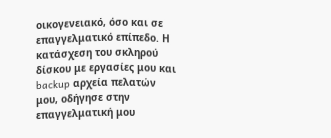οικογενειακό, όσο και σε επαγγελματικό επίπεδο. Η κατάσχεση του σκληρού δίσκου με εργασίες μου και backup αρχεία πελατών μου, οδήγησε στην επαγγελματική μου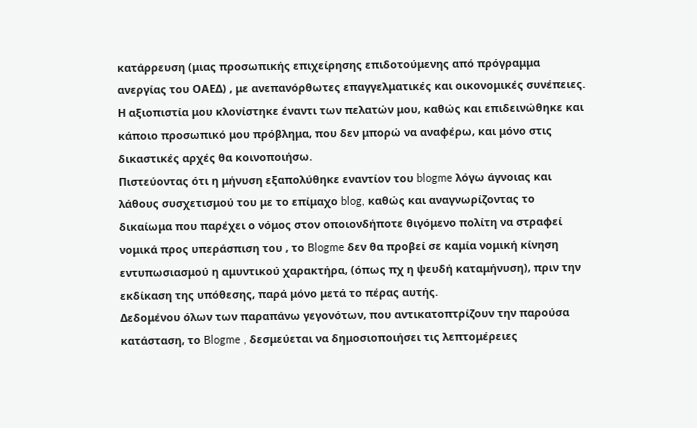κατάρρευση (μιας προσωπικής επιχείρησης επιδοτούμενης από πρόγραμμα ανεργίας του ΟΑΕΔ) , με ανεπανόρθωτες επαγγελματικές και οικονομικές συνέπειες. Η αξιοπιστία μου κλονίστηκε έναντι των πελατών μου, καθώς και επιδεινώθηκε και κάποιο προσωπικό μου πρόβλημα, που δεν μπορώ να αναφέρω, και μόνο στις δικαστικές αρχές θα κοινοποιήσω.
Πιστεύοντας ότι η μήνυση εξαπολύθηκε εναντίον του blogme λόγω άγνοιας και λάθους συσχετισμού του με το επίμαχο blog, καθώς και αναγνωρίζοντας το δικαίωμα που παρέχει ο νόμος στον οποιονδήποτε θιγόμενο πολίτη να στραφεί νομικά προς υπεράσπιση του , το Blogme δεν θα προβεί σε καμία νομική κίνηση εντυπωσιασμού η αμυντικού χαρακτήρα, (όπως πχ η ψευδή καταμήνυση), πριν την εκδίκαση της υπόθεσης, παρά μόνο μετά το πέρας αυτής.
Δεδομένου όλων των παραπάνω γεγονότων, που αντικατοπτρίζουν την παρούσα κατάσταση, το Blogme , δεσμεύεται να δημοσιοποιήσει τις λεπτομέρειες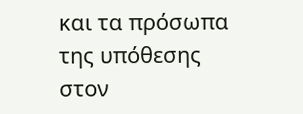και τα πρόσωπα της υπόθεσης στον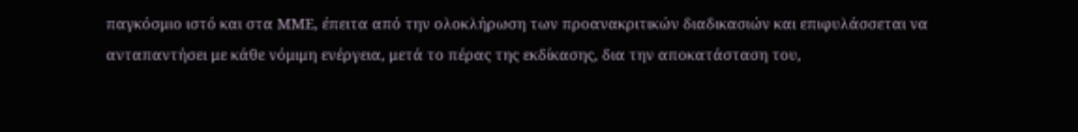παγκόσμιο ιστό και στα ΜΜΕ, έπειτα από την ολοκλήρωση των προανακριτικών διαδικασιών και επιφυλάσσεται να ανταπαντήσει με κάθε νόμιμη ενέργεια, μετά το πέρας της εκδίκασης, δια την αποκατάσταση του,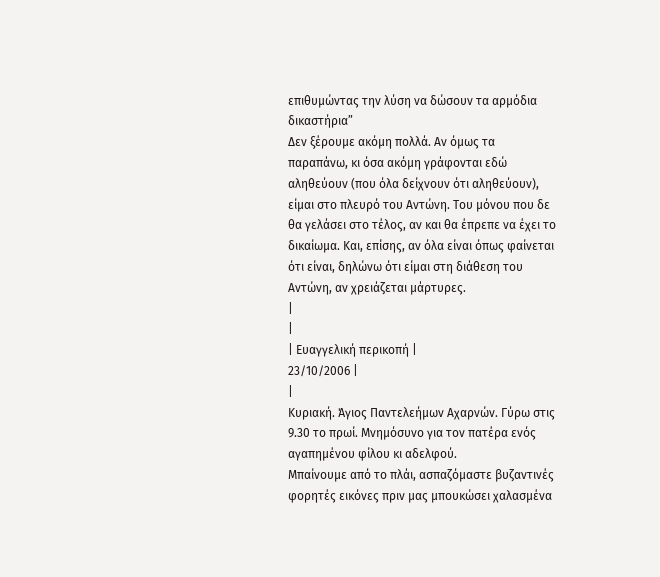επιθυμώντας την λύση να δώσουν τα αρμόδια δικαστήρια”
Δεν ξέρουμε ακόμη πολλά. Αν όμως τα παραπάνω, κι όσα ακόμη γράφονται εδώ αληθεύουν (που όλα δείχνουν ότι αληθεύουν), είμαι στο πλευρό του Αντώνη. Του μόνου που δε θα γελάσει στο τέλος, αν και θα έπρεπε να έχει το δικαίωμα. Και, επίσης, αν όλα είναι όπως φαίνεται ότι είναι, δηλώνω ότι είμαι στη διάθεση του Αντώνη, αν χρειάζεται μάρτυρες.
|
|
| Ευαγγελική περικοπή |
23/10/2006 |
|
Κυριακή. Άγιος Παντελεήμων Αχαρνών. Γύρω στις 9.30 το πρωί. Μνημόσυνο για τον πατέρα ενός αγαπημένου φίλου κι αδελφού.
Μπαίνουμε από το πλάι, ασπαζόμαστε βυζαντινές φορητές εικόνες πριν μας μπουκώσει χαλασμένα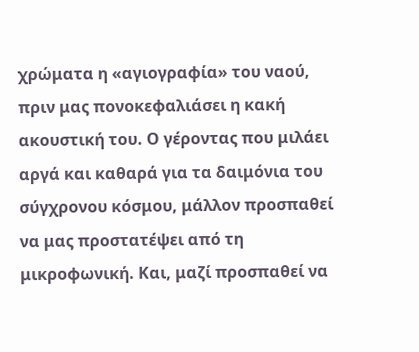χρώματα η «αγιογραφία» του ναού, πριν μας πονοκεφαλιάσει η κακή ακουστική του. Ο γέροντας που μιλάει αργά και καθαρά για τα δαιμόνια του σύγχρονου κόσμου, μάλλον προσπαθεί να μας προστατέψει από τη μικροφωνική. Και, μαζί προσπαθεί να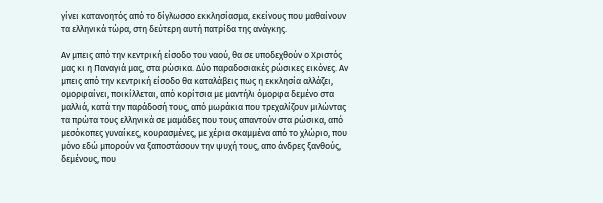γίνει κατανοητός από το δίγλωσσο εκκλησίασμα, εκείνους που μαθαίνουν τα ελληνικά τώρα, στη δεύτερη αυτή πατρίδα της ανάγκης.

Αν μπεις από την κεντρική είσοδο του ναού, θα σε υποδεχθούν ο Χριστός μας κι η Παναγιά μας, στα ρώσικα. Δύο παραδοσιακές ρώσικες εικόνες. Αν μπεις από την κεντρική είσοδο θα καταλάβεις πως η εκκλησία αλλάζει, ομορφαίνει, ποικίλλεται, από κορίτσια με μαντήλι όμορφα δεμένο στα μαλλιά, κατά την παράδοσή τους, από μωράκια που τρεχαλίζουν μιλώντας τα πρώτα τους ελληνικά σε μαμάδες που τους απαντούν στα ρώσικα, από μεσόκοπες γυναίκες, κουρασμένες, με χέρια σκαμμένα από το χλώριο, που μόνο εδώ μπορούν να ξαποστάσουν την ψυχή τους, απο άνδρες ξανθούς, δεμένους, που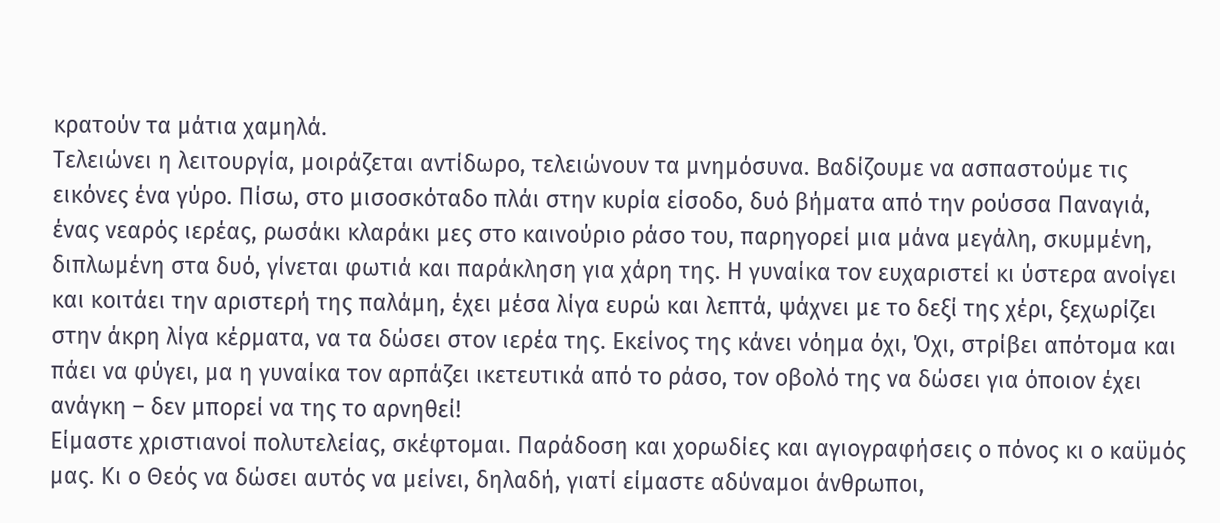κρατούν τα μάτια χαμηλά.
Τελειώνει η λειτουργία, μοιράζεται αντίδωρο, τελειώνουν τα μνημόσυνα. Βαδίζουμε να ασπαστούμε τις εικόνες ένα γύρο. Πίσω, στο μισοσκόταδο πλάι στην κυρία είσοδο, δυό βήματα από την ρούσσα Παναγιά, ένας νεαρός ιερέας, ρωσάκι κλαράκι μες στο καινούριο ράσο του, παρηγορεί μια μάνα μεγάλη, σκυμμένη, διπλωμένη στα δυό, γίνεται φωτιά και παράκληση για χάρη της. Η γυναίκα τον ευχαριστεί κι ύστερα ανοίγει και κοιτάει την αριστερή της παλάμη, έχει μέσα λίγα ευρώ και λεπτά, ψάχνει με το δεξί της χέρι, ξεχωρίζει στην άκρη λίγα κέρματα, να τα δώσει στον ιερέα της. Εκείνος της κάνει νόημα όχι, Όχι, στρίβει απότομα και πάει να φύγει, μα η γυναίκα τον αρπάζει ικετευτικά από το ράσο, τον οβολό της να δώσει για όποιον έχει ανάγκη – δεν μπορεί να της το αρνηθεί!
Είμαστε χριστιανοί πολυτελείας, σκέφτομαι. Παράδοση και χορωδίες και αγιογραφήσεις ο πόνος κι ο καϋμός μας. Κι ο Θεός να δώσει αυτός να μείνει, δηλαδή, γιατί είμαστε αδύναμοι άνθρωποι,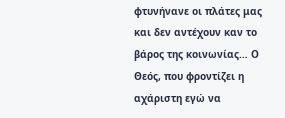φτυνήνανε οι πλάτες μας και δεν αντέχουν καν το βάρος της κοινωνίας… Ο Θεός, που φροντίζει η αχάριστη εγώ να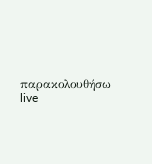παρακολουθήσω live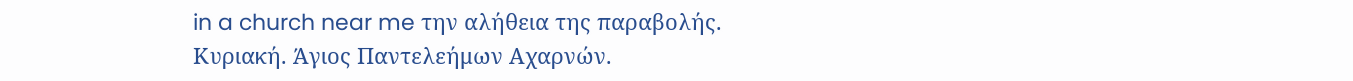in a church near me την αλήθεια της παραβολής.
Κυριακή. Άγιος Παντελεήμων Αχαρνών.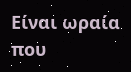Είναι ωραία που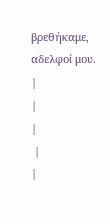βρεθήκαμε, αδελφοί μου.
|
|
|
 |
|